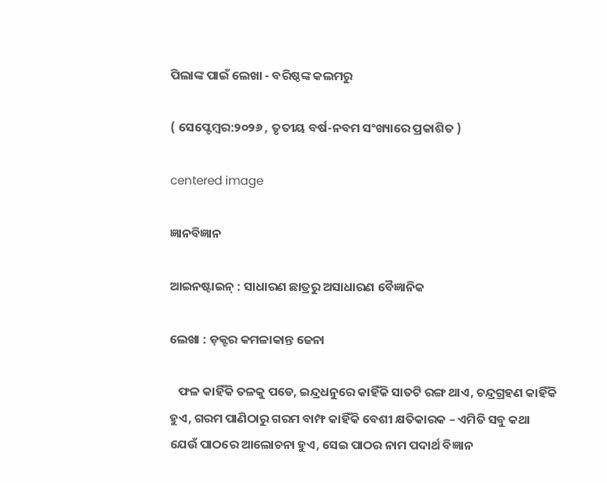ପିଲାଙ୍କ ପାଇଁ ଲେଖା - ବରିଷ୍ଠଙ୍କ କଲମରୁ

( ସେପ୍ଟେମ୍ବର:୨୦୨୬ , ତୃତୀୟ ବର୍ଷ-ନବମ ସଂଖ୍ୟାରେ ପ୍ରକାଶିତ )

centered image

ଜ୍ଞାନବିଜ୍ଞାନ

ଆଇନଷ୍ଟାଇନ୍ : ସାଧାରଣ ଛାତ୍ରରୁ ଅସାଧାରଣ ବୈଜ୍ଞାନିକ

ଲେଖା : ଡ଼କ୍ଟର କମଳାକାନ୍ତ ଜେନା

   ଫଳ କାହିଁକି ତଳକୁ ପଡେ, ଇନ୍ଦ୍ରଧନୁରେ କାହିଁକି ସାତଟି ରଙ୍ଗ ଥାଏ, ଚନ୍ଦ୍ରଗ୍ରହଣ କାହିଁକି ହୁଏ, ଗରମ ପାଣିଠାରୁ ଗରମ ବାମ୍ଫ କାହିଁକି ବେଶୀ କ୍ଷତିକାରକ – ଏମିତି ସବୁ କଥା ଯେଉଁ ପାଠରେ ଆଲୋଚନା ହୁଏ, ସେଇ ପାଠର ନାମ ପଦାର୍ଥ ବିଜ୍ଞାନ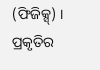(ଫିଜିକ୍ସ୍) । ପ୍ରକୃତିର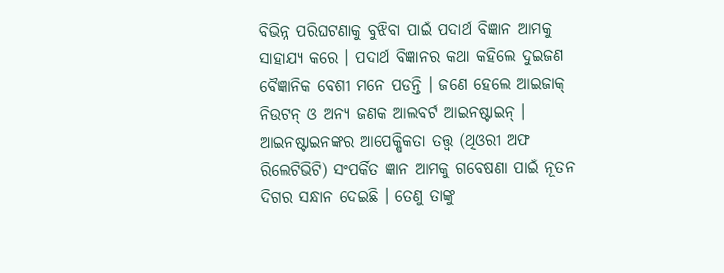ବିଭିନ୍ନ ପରିଘଟଣାକୁ ବୁଝିବା ପାଇଁ ପଦାର୍ଥ ବିଜ୍ଞାନ ଆମକୁ ସାହାଯ୍ୟ କରେ । ପଦାର୍ଥ ବିଜ୍ଞାନର କଥା କହିଲେ ଦୁଇଜଣ ବୈଜ୍ଞାନିକ ବେଶୀ ମନେ ପଡନ୍ତି । ଜଣେ ହେଲେ ଆଇଜାକ୍ ନିଉଟନ୍ ଓ ଅନ୍ୟ ଜଣକ ଆଲବର୍ଟ ଆଇନଷ୍ଟାଇନ୍ । ଆଇନଷ୍ଟାଇନଙ୍କର ଆପେକ୍ଷିକତା ତତ୍ତ୍ୱ (ଥିଓରୀ ଅଫ ରିଲେଟିଭିଟି) ସଂପର୍କିତ ଜ୍ଞାନ ଆମକୁ ଗବେଷଣା ପାଇଁ ନୂତନ ଦିଗର ସନ୍ଧାନ ଦେଇଛି । ତେଣୁ ତାଙ୍କୁ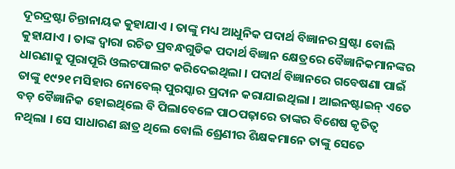ଦୂରଦ୍ରଷ୍ଟା ଚିନ୍ତାନାୟକ କୁହାଯାଏ । ତାଙ୍କୁ ମଧ୍ୟ ଆଧୁନିକ ପଦାର୍ଥ ବିଜ୍ଞାନର ସ୍ରଷ୍ଟା ବୋଲି କୁହାଯାଏ । ତାଙ୍କ ଦ୍ୱାରା ରଚିତ ପ୍ରବନ୍ଧଗୁଡିକ ପଦାର୍ଥ ବିଜ୍ଞାନ କ୍ଷେତ୍ରରେ ବୈଜ୍ଞାନିକମାନଙ୍କର ଧାରଣାକୁ ପୂରାପୂରି ଓଲଟପାଲଟ କରିଦେଇଥିଲା । ପଦାର୍ଥ ବିଜ୍ଞାନରେ ଗବେଷଣା ପାଇଁ ତାଙ୍କୁ ୧୯୨୧ ମସିହାର ନୋବେଲ୍ ପୁରସ୍କାର ପ୍ରଦାନ କରାଯାଇଥିଲା । ଆଇନଷ୍ଟାଇନ୍ ଏତେ ବଡ଼ ବୈଜ୍ଞାନିକ ହୋଇଥିଲେ ବି ପିଲାବେଳେ ପାଠପଢ଼ାରେ ତାଙ୍କର ବିଶେଷ କୃତିତ୍ୱ ନଥିଲା । ସେ ସାଧାରଣ ଛାତ୍ର ଥିଲେ ବୋଲି ଶ୍ରେଣୀର ଶିକ୍ଷକମାନେ ତାଙ୍କୁ ସେତେ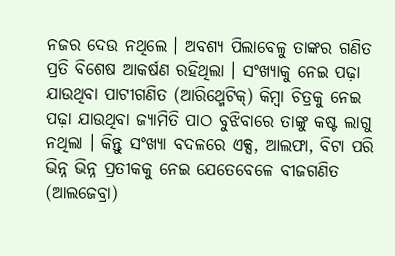ନଜର ଦେଉ ନଥିଲେ । ଅବଶ୍ୟ ପିଲାବେଳୁ ତାଙ୍କର ଗଣିତ ପ୍ରତି ବିଶେଷ ଆକର୍ଷଣ ରହିଥିଲା । ସଂଖ୍ୟାକୁ ନେଇ ପଢ଼ା ଯାଉଥିବା ପାଟୀଗଣିତ (ଆରିଥ୍ମେଟିକ୍) କିମ୍ବା ଚିତ୍ରକୁ ନେଇ ପଢ଼ା ଯାଉଥିବା ଜ୍ୟାମିତି ପାଠ ବୁଝିବାରେ ତାଙ୍କୁ କଷ୍ଟ ଲାଗୁ ନଥିଲା । କିନ୍ତୁ ସଂଖ୍ୟା ବଦଳରେ ଏକ୍ସ, ଆଲଫା, ବିଟା ପରି ଭିନ୍ନ ଭିନ୍ନ ପ୍ରତୀକକୁ ନେଇ ଯେତେବେଳେ ବୀଜଗଣିତ (ଆଲଜେବ୍ରା)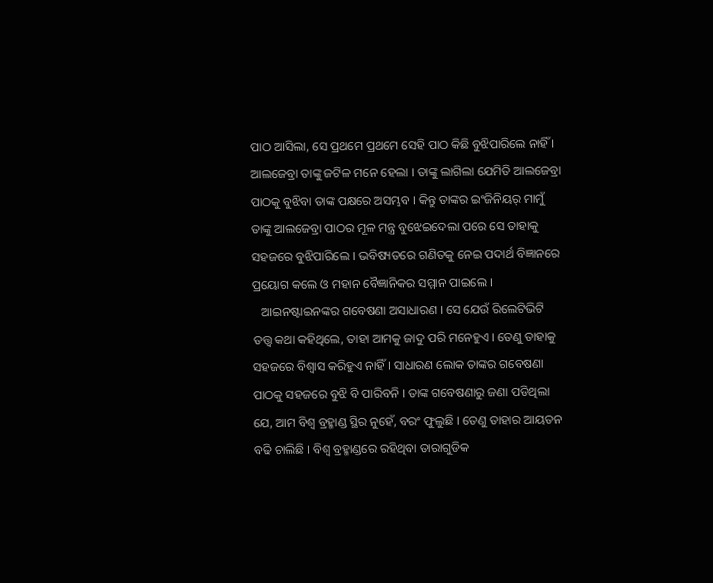ପାଠ ଆସିଲା, ସେ ପ୍ରଥମେ ପ୍ରଥମେ ସେହି ପାଠ କିଛି ବୁଝିପାରିଲେ ନାହିଁ । ଆଲଜେବ୍ରା ତାଙ୍କୁ ଜଟିଳ ମନେ ହେଲା । ତାଙ୍କୁ ଲାଗିଲା ଯେମିତି ଆଲଜେବ୍ରା ପାଠକୁ ବୁଝିବା ତାଙ୍କ ପକ୍ଷରେ ଅସମ୍ଭବ । କିନ୍ତୁ ତାଙ୍କର ଇଂଜିନିୟର୍ ମାମୁଁ ତାଙ୍କୁ ଆଲଜେବ୍ରା ପାଠର ମୂଳ ମନ୍ତ୍ର ବୁଝେଇଦେଲା ପରେ ସେ ତାହାକୁ ସହଜରେ ବୁଝିପାରିଲେ । ଭବିଷ୍ୟତରେ ଗଣିତକୁ ନେଇ ପଦାର୍ଥ ବିଜ୍ଞାନରେ ପ୍ରୟୋଗ କଲେ ଓ ମହାନ ବୈଜ୍ଞାନିକର ସମ୍ମାନ ପାଇଲେ ।
   ଆଇନଷ୍ଟାଇନଙ୍କର ଗବେଷଣା ଅସାଧାରଣ । ସେ ଯେଉଁ ରିଲେଟିଭିଟି ତତ୍ତ୍ୱ କଥା କହିଥିଲେ, ତାହା ଆମକୁ ଜାଦୁ ପରି ମନେହୁଏ । ତେଣୁ ତାହାକୁ ସହଜରେ ବିଶ୍ୱାସ କରିହୁଏ ନାହିଁ । ସାଧାରଣ ଲୋକ ତାଙ୍କର ଗବେଷଣା ପାଠକୁ ସହଜରେ ବୁଝି ବି ପାରିବନି । ତାଙ୍କ ଗବେଷଣାରୁ ଜଣା ପଡିଥିଲା ଯେ, ଆମ ବିଶ୍ୱ ବ୍ରହ୍ମାଣ୍ଡ ସ୍ଥିର ନୁହେଁ, ବରଂ ଫୁଲୁଛି । ତେଣୁ ତାହାର ଆୟତନ ବଢି ଚାଲିଛି । ବିଶ୍ୱ ବ୍ରହ୍ମାଣ୍ଡରେ ରହିଥିବା ତାରାଗୁଡିକ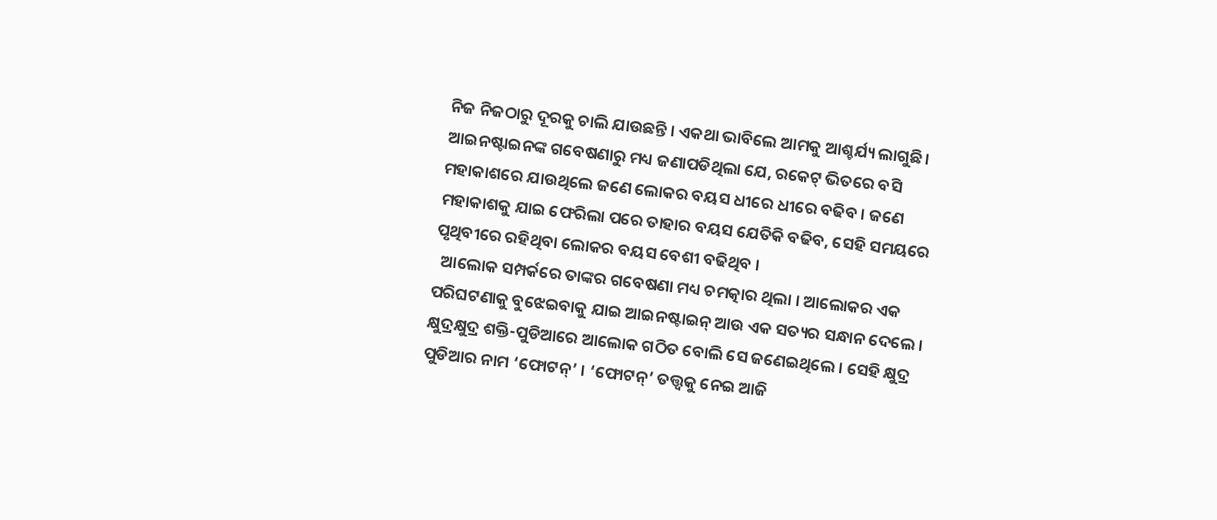ନିଜ ନିଜଠାରୁ ଦୂରକୁ ଚାଲି ଯାଉଛନ୍ତି । ଏକଥା ଭାବିଲେ ଆମକୁ ଆଶ୍ଚର୍ଯ୍ୟ ଲାଗୁଛି । ଆଇନଷ୍ଟାଇନଙ୍କ ଗବେଷଣାରୁ ମଧ୍ୟ ଜଣାପଡିଥିଲା ଯେ, ରକେଟ୍ ଭିତରେ ବସି ମହାକାଶରେ ଯାଉଥିଲେ ଜଣେ ଲୋକର ବୟସ ଧୀରେ ଧୀରେ ବଢିବ । ଜଣେ ମହାକାଶକୁ ଯାଇ ଫେରିଲା ପରେ ତାହାର ବୟସ ଯେତିକି ବଢିବ, ସେହି ସମୟରେ ପୃଥିବୀରେ ରହିଥିବା ଲୋକର ବୟସ ବେଶୀ ବଢିଥିବ ।
  ଆଲୋକ ସମ୍ପର୍କରେ ତାଙ୍କର ଗବେଷଣା ମଧ୍ୟ ଚମତ୍କାର ଥିଲା । ଆଲୋକର ଏକ ପରିଘଟଣାକୁ ବୁଝେଇବାକୁ ଯାଇ ଆଇନଷ୍ଟାଇନ୍ ଆଉ ଏକ ସତ୍ୟର ସନ୍ଧାନ ଦେଲେ । କ୍ଷୁଦ୍ରକ୍ଷୁଦ୍ର ଶକ୍ତି-ପୁଡିଆରେ ଆଲୋକ ଗଠିତ ବୋଲି ସେ ଜଣେଇଥିଲେ । ସେହି କ୍ଷୁଦ୍ର ପୁଡିଆର ନାମ ‘ଫୋଟନ୍’ । ‘ଫୋଟନ୍’ ତତ୍ତ୍ୱକୁ ନେଇ ଆଜି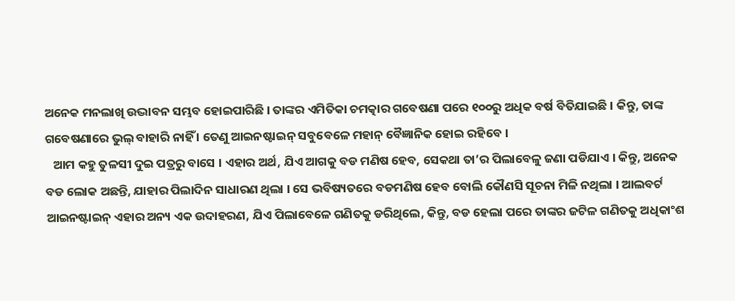ଅନେକ ମନଲାଖି ଉଦ୍ଭାବନ ସମ୍ଭବ ହୋଇପାରିଛି । ତାଙ୍କର ଏମିତିକା ଚମତ୍କାର ଗବେଷଣା ପରେ ୧୦୦ରୁ ଅଧିକ ବର୍ଷ ବିତିଯାଇଛି । କିନ୍ତୁ, ତାଙ୍କ ଗବେଷଣାରେ ଭୁଲ୍ ବାହାରି ନାହିଁ । ତେଣୁ ଆଇନଷ୍ଟାଇନ୍ ସବୁବେଳେ ମହାନ୍ ବୈଜ୍ଞାନିକ ହୋଇ ରହିବେ ।
   ଆମ କହୁ ତୁଳସୀ ଦୁଇ ପତ୍ରରୁ ବାସେ । ଏହାର ଅର୍ଥ, ଯିଏ ଆଗକୁ ବଡ ମଣିଷ ହେବ, ସେକଥା ତା’ର ପିଲାବେଳୁ ଜଣା ପଡିଯାଏ । କିନ୍ତୁ, ଅନେକ ବଡ ଲୋକ ଅଛନ୍ତି, ଯାହାର ପିଲାଦିନ ସାଧାରଣ ଥିଲା । ସେ ଭବିଷ୍ୟତରେ ବଡମଣିଷ ହେବ ବୋଲି କୌଣସି ସୂଚନା ମିଳି ନଥିଲା । ଆଲବର୍ଟ ଆଇନଷ୍ଟାଇନ୍ ଏହାର ଅନ୍ୟ ଏକ ଉଦାହରଣ, ଯିଏ ପିଲାବେଳେ ଗଣିତକୁ ଡରିଥିଲେ, କିନ୍ତୁ, ବଡ ହେଲା ପରେ ତାଙ୍କର ଜଟିଳ ଗଣିତକୁ ଅଧିକାଂଶ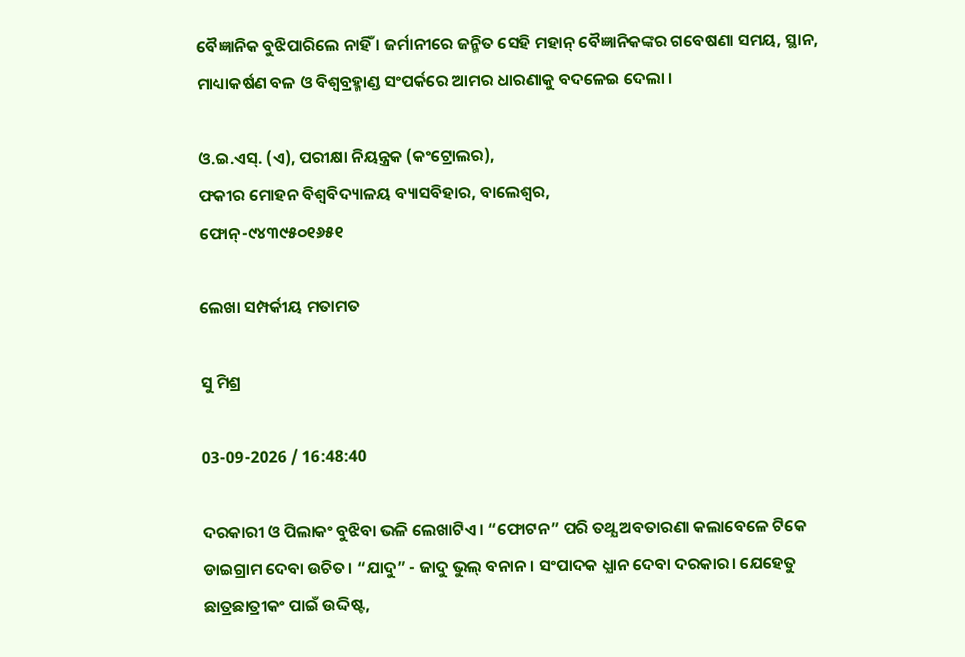ବୈଜ୍ଞାନିକ ବୁଝିପାରିଲେ ନାହିଁ । ଜର୍ମାନୀରେ ଜନ୍ମିତ ସେହି ମହାନ୍ ବୈଜ୍ଞାନିକଙ୍କର ଗବେଷଣା ସମୟ, ସ୍ଥାନ, ମାଧ୍ୟାକର୍ଷଣ ବଳ ଓ ବିଶ୍ବବ୍ରହ୍ମାଣ୍ଡ ସଂପର୍କରେ ଆମର ଧାରଣାକୁ ବଦଳେଇ ଦେଲା ।

ଓ.ଇ.ଏସ୍. (ଏ), ପରୀକ୍ଷା ନିୟନ୍ତ୍ରକ (କଂଟ୍ରୋଲର),
ଫକୀର ମୋହନ ବିଶ୍ୱବିଦ୍ୟାଳୟ ବ୍ୟାସବିହାର, ବାଲେଶ୍ୱର,
ଫୋନ୍-୯୪୩୯୫୦୧୬୫୧

ଲେଖା ସମ୍ପର୍କୀୟ ମତାମତ

ସୁ ମିଶ୍ର

03-09-2026 / 16:48:40

ଦରକାରୀ ଓ ପିଲାକଂ ବୁଝିବା ଭଳି ଲେଖାଟିଏ। “ଫୋଟନ” ପରି ତଥ୍ଯ ଅବତାରଣା କଲାବେଳେ ଟିକେ ଡାଇଗ୍ରାମ ଦେବା ଉଚିତ। “ଯାଦୁ” - ଜାଦୁ ଭୁଲ୍ ବନାନ। ସଂପାଦକ ଧ୍ଯାନ ଦେବା ଦରକାର। ଯେହେତୁ ଛାତ୍ରଛାତ୍ରୀକଂ ପାଇଁ ଉଦ୍ଦିଷ୍ଟ,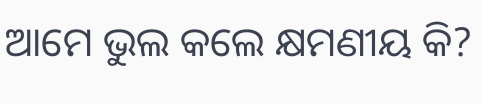ଆମେ ଭୁଲ କଲେ କ୍ଷମଣୀୟ କି?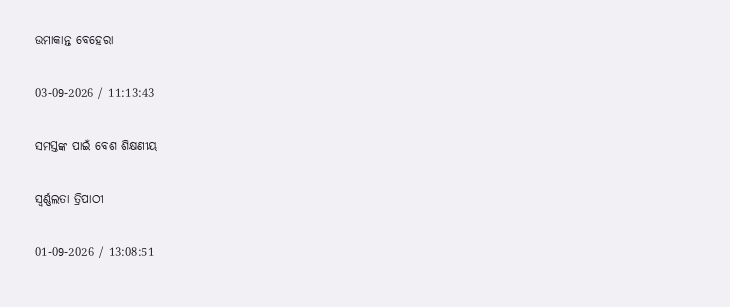ଉମାକାନ୍ତ ବେହେରା

03-09-2026 / 11:13:43

ସମସ୍ତଙ୍କ ପାଇଁ ବେଶ ଶିକ୍ଷଣୀୟ

ସ୍ୱର୍ଣ୍ଣଲତା ତ୍ରିପାଠୀ

01-09-2026 / 13:08:51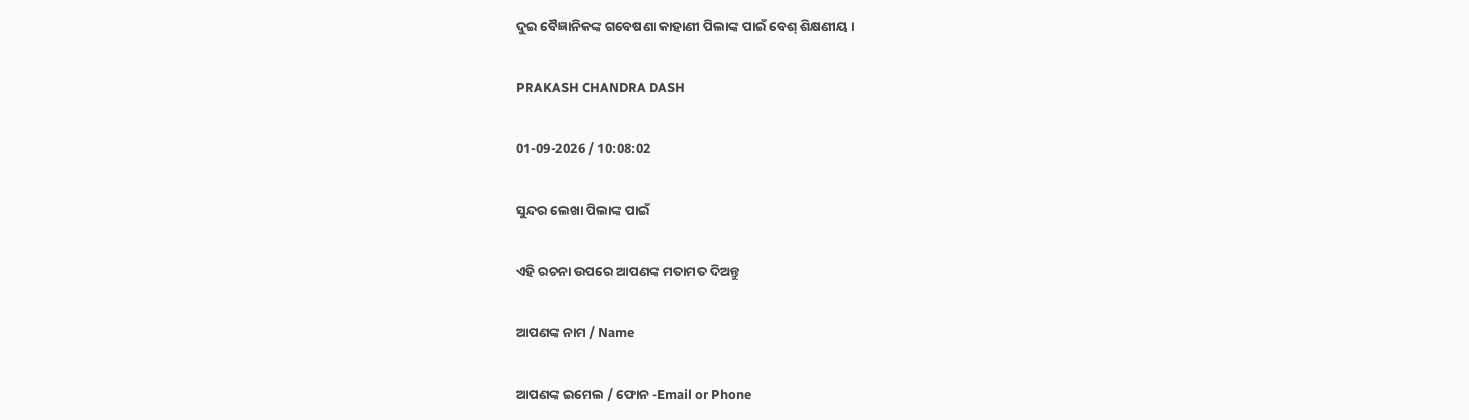ଦୁଇ ବୈଜ୍ଞାନିକଙ୍କ ଗବେଷଣା କାହାଣୀ ପିଲାଙ୍କ ପାଇଁ ବେଶ୍ ଶିକ୍ଷଣୀୟ ।

PRAKASH CHANDRA DASH

01-09-2026 / 10:08:02

ସୁନ୍ଦର ଲେଖା ପିଲାଙ୍କ ପାଇଁ

ଏହି ରଚନା ଉପରେ ଆପଣଙ୍କ ମତାମତ ଦିଅନ୍ତୁ

ଆପଣଙ୍କ ନାମ / Name

ଆପଣଙ୍କ ଇମେଲ / ଫୋନ -Email or Phone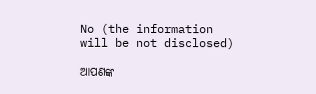No (the information will be not disclosed)

ଆପଣଙ୍କ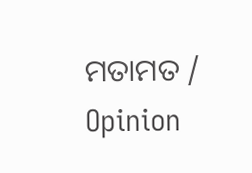ମତାମତ / Opinion